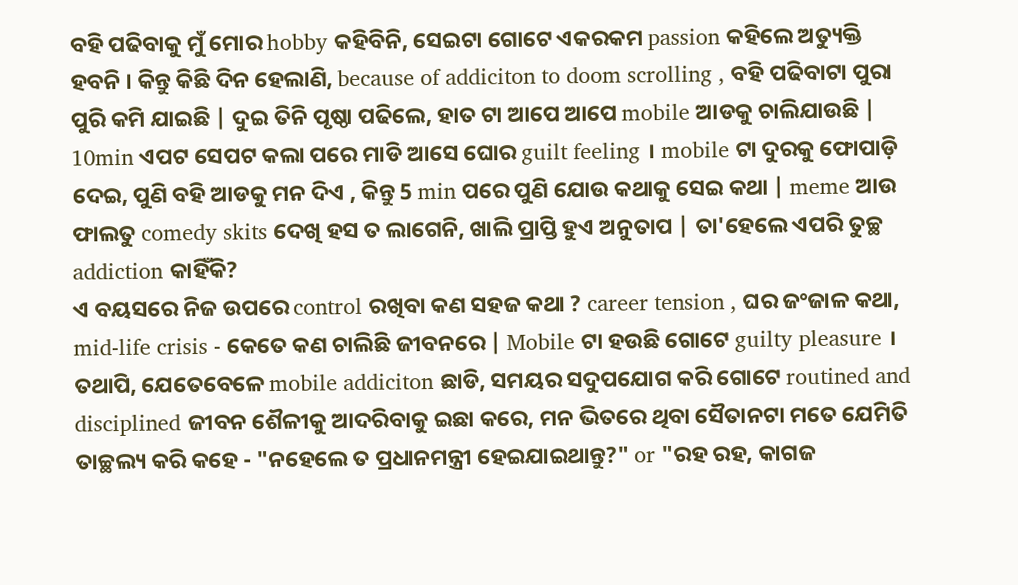ବହି ପଢିବାକୁ ମୁଁ ମୋର hobby କହିବିନି, ସେଇଟା ଗୋଟେ ଏକରକମ passion କହିଲେ ଅତ୍ୟୁକ୍ତି ହବନି । କିନ୍ତୁ କିଛି ଦିନ ହେଲାଣି, because of addiciton to doom scrolling , ବହି ପଢିବାଟା ପୁରା ପୁରି କମି ଯାଇଛି | ଦୁଇ ତିନି ପୃଷ୍ଠା ପଢିଲେ, ହାତ ଟା ଆପେ ଆପେ mobile ଆଡକୁ ଚାଲିଯାଉଛି | 10min ଏପଟ ସେପଟ କଲା ପରେ ମାଡି ଆସେ ଘୋର guilt feeling । mobile ଟା ଦୁରକୁ ଫୋପାଡ଼ି ଦେଇ, ପୁଣି ବହି ଆଡକୁ ମନ ଦିଏ , କିନ୍ତୁ 5 min ପରେ ପୁଣି ଯୋଉ କଥାକୁ ସେଇ କଥା | meme ଆଉ ଫାଲତୁ comedy skits ଦେଖି ହସ ତ ଲାଗେନି, ଖାଲି ପ୍ରାପ୍ତି ହୁଏ ଅନୁତାପ | ତା'ହେଲେ ଏପରି ତୁଚ୍ଛ addiction କାହିଁକି?
ଏ ବୟସରେ ନିଜ ଉପରେ control ରଖିବା କଣ ସହଜ କଥା ? career tension , ଘର ଜଂଜାଳ କଥା, mid-life crisis - କେତେ କଣ ଚାଲିଛି ଜୀବନରେ | Mobile ଟା ହଉଛି ଗୋଟେ guilty pleasure । ତଥାପି, ଯେତେବେଳେ mobile addiciton ଛାଡି, ସମୟର ସଦୁପଯୋଗ କରି ଗୋଟେ routined and disciplined ଜୀବନ ଶୈଳୀକୁ ଆଦରିବାକୁ ଇଛା କରେ, ମନ ଭିତରେ ଥିବା ସୈତାନଟା ମତେ ଯେମିତି ତାଚ୍ଛଲ୍ୟ କରି କହେ - "ନହେଲେ ତ ପ୍ରଧାନମନ୍ତ୍ରୀ ହେଇଯାଇଥାନ୍ତୁ?" or "ରହ ରହ, କାଗଜ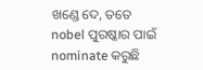ଖଣ୍ଡେ ଦେ, ତତେ nobel ପୁରଷ୍କାର ପାଇଁ nominate କରୁଛି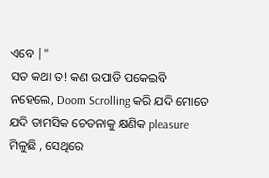ଏବେ |"
ସତ କଥା ତ! କଣ ଉପାଡି ପକେଇବି ନହେଲେ, Doom Scrolling କରି ଯଦି ମୋତେ ଯଦି ତାମସିକ ଚେତନାକୁ କ୍ଷଣିକ pleasure ମିଳୁଛି , ସେଥିରେ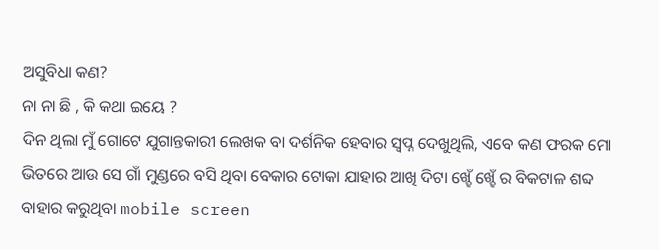ଅସୁବିଧା କଣ?
ନା ନା ଛି , କି କଥା ଇୟେ ?
ଦିନ ଥିଲା ମୁଁ ଗୋଟେ ଯୁଗାନ୍ତକାରୀ ଲେଖକ ବା ଦର୍ଶନିକ ହେବାର ସ୍ବପ୍ନ ଦେଖୁଥିଲି, ଏବେ କଣ ଫରକ ମୋ ଭିତରେ ଆଉ ସେ ଗାଁ ମୁଣ୍ଡରେ ବସି ଥିବା ବେକାର ଟୋକା ଯାହାର ଆଖି ଦିଟା ଖ୍ହେଁ ଖ୍ହେଁ ର ବିକଟାଳ ଶବ୍ଦ ବାହାର କରୁଥିବା mobile screen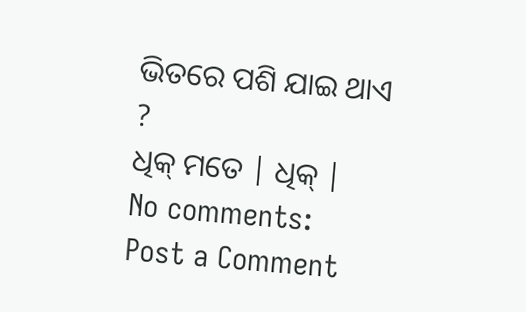ଭିତରେ ପଶି ଯାଇ ଥାଏ ?
ଧିକ୍ ମତେ | ଧିକ୍ |
No comments:
Post a Comment